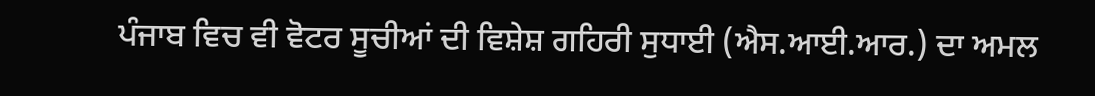ਪੰਜਾਬ ਵਿਚ ਵੀ ਵੋਟਰ ਸੂਚੀਆਂ ਦੀ ਵਿਸ਼ੇਸ਼ ਗਹਿਰੀ ਸੁਧਾਈ (ਐਸ.ਆਈ.ਆਰ.) ਦਾ ਅਮਲ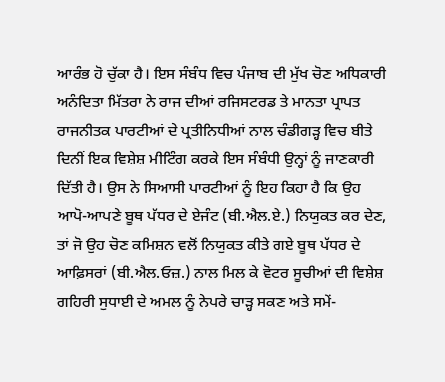ਆਰੰਭ ਹੋ ਚੁੱਕਾ ਹੈ। ਇਸ ਸੰਬੰਧ ਵਿਚ ਪੰਜਾਬ ਦੀ ਮੁੱਖ ਚੋਣ ਅਧਿਕਾਰੀ ਅਨੰਦਿਤਾ ਮਿੱਤਰਾ ਨੇ ਰਾਜ ਦੀਆਂ ਰਜਿਸਟਰਡ ਤੇ ਮਾਨਤਾ ਪ੍ਰਾਪਤ ਰਾਜਨੀਤਕ ਪਾਰਟੀਆਂ ਦੇ ਪ੍ਰਤੀਨਿਧੀਆਂ ਨਾਲ ਚੰਡੀਗੜ੍ਹ ਵਿਚ ਬੀਤੇ ਦਿਨੀਂ ਇਕ ਵਿਸ਼ੇਸ਼ ਮੀਟਿੰਗ ਕਰਕੇ ਇਸ ਸੰਬੰਧੀ ਉਨ੍ਹਾਂ ਨੂੰ ਜਾਣਕਾਰੀ ਦਿੱਤੀ ਹੈ। ਉਸ ਨੇ ਸਿਆਸੀ ਪਾਰਟੀਆਂ ਨੂੰ ਇਹ ਕਿਹਾ ਹੈ ਕਿ ਉਹ ਆਪੋ-ਆਪਣੇ ਬੂਥ ਪੱਧਰ ਦੇ ਏਜੰਟ (ਬੀ.ਐਲ.ਏ.) ਨਿਯੁਕਤ ਕਰ ਦੇਣ, ਤਾਂ ਜੋ ਉਹ ਚੋਣ ਕਮਿਸ਼ਨ ਵਲੋਂ ਨਿਯੁਕਤ ਕੀਤੇ ਗਏ ਬੂਥ ਪੱਧਰ ਦੇ ਆਫ਼ਿਸਰਾਂ (ਬੀ.ਐਲ.ਓਜ਼.) ਨਾਲ ਮਿਲ ਕੇ ਵੋਟਰ ਸੂਚੀਆਂ ਦੀ ਵਿਸ਼ੇਸ਼ ਗਹਿਰੀ ਸੁਧਾਈ ਦੇ ਅਮਲ ਨੂੰ ਨੇਪਰੇ ਚਾੜ੍ਹ ਸਕਣ ਅਤੇ ਸਮੇਂ-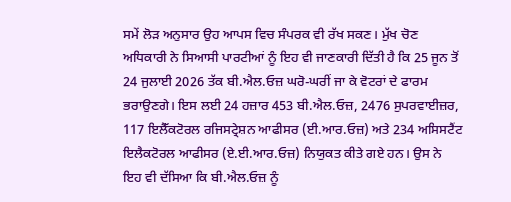ਸਮੇਂ ਲੋੜ ਅਨੁਸਾਰ ਉਹ ਆਪਸ ਵਿਚ ਸੰਪਰਕ ਵੀ ਰੱਖ ਸਕਣ। ਮੁੱਖ ਚੋਣ ਅਧਿਕਾਰੀ ਨੇ ਸਿਆਸੀ ਪਾਰਟੀਆਂ ਨੂੰ ਇਹ ਵੀ ਜਾਣਕਾਰੀ ਦਿੱਤੀ ਹੈ ਕਿ 25 ਜੂਨ ਤੋਂ 24 ਜੁਲਾਈ 2026 ਤੱਕ ਬੀ.ਐਲ.ਓਜ਼ ਘਰੋ-ਘਰੀਂ ਜਾ ਕੇ ਵੋਟਰਾਂ ਦੇ ਫਾਰਮ ਭਰਾਉਣਗੇ। ਇਸ ਲਈ 24 ਹਜ਼ਾਰ 453 ਬੀ.ਐਲ.ਓਜ਼, 2476 ਸੁਪਰਵਾਈਜ਼ਰ, 117 ਇਲੈੱਕਟੋਰਲ ਰਜਿਸਟ੍ਰੇਸ਼ਨ ਆਫੀਸਰ (ਈ.ਆਰ.ਓਜ਼) ਅਤੇ 234 ਅਸਿਸਟੈਂਟ ਇਲੈਕਟੋਰਲ ਆਫੀਸਰ (ਏ.ਈ.ਆਰ.ਓਜ਼) ਨਿਯੁਕਤ ਕੀਤੇ ਗਏ ਹਨ। ਉਸ ਨੇ ਇਹ ਵੀ ਦੱਸਿਆ ਕਿ ਬੀ.ਐਲ.ਓਜ਼ ਨੂੰ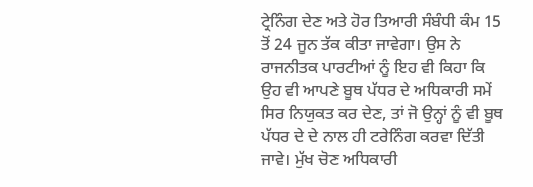ਟ੍ਰੇਨਿੰਗ ਦੇਣ ਅਤੇ ਹੋਰ ਤਿਆਰੀ ਸੰਬੰਧੀ ਕੰਮ 15 ਤੋਂ 24 ਜੂਨ ਤੱਕ ਕੀਤਾ ਜਾਵੇਗਾ। ਉਸ ਨੇ ਰਾਜਨੀਤਕ ਪਾਰਟੀਆਂ ਨੂੰ ਇਹ ਵੀ ਕਿਹਾ ਕਿ ਉਹ ਵੀ ਆਪਣੇ ਬੂਥ ਪੱਧਰ ਦੇ ਅਧਿਕਾਰੀ ਸਮੇਂ ਸਿਰ ਨਿਯੁਕਤ ਕਰ ਦੇਣ, ਤਾਂ ਜੋ ਉਨ੍ਹਾਂ ਨੂੰ ਵੀ ਬੂਥ ਪੱਧਰ ਦੇ ਦੇ ਨਾਲ ਹੀ ਟਰੇਨਿੰਗ ਕਰਵਾ ਦਿੱਤੀ ਜਾਵੇ। ਮੁੱਖ ਚੋਣ ਅਧਿਕਾਰੀ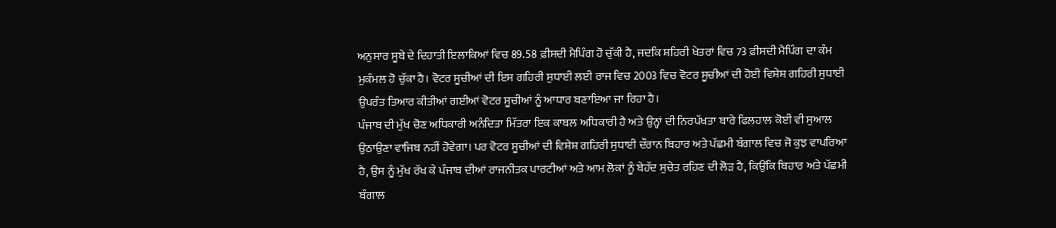ਅਨੁਸਾਰ ਸੂਬੇ ਦੇ ਦਿਹਾਤੀ ਇਲਾਕਿਆਂ ਵਿਚ 89.58 ਫ਼ੀਸਦੀ ਮੈਪਿੰਗ ਹੋ ਚੁੱਕੀ ਹੈ, ਜਦਕਿ ਸ਼ਹਿਰੀ ਖੇਤਰਾਂ ਵਿਚ 73 ਫ਼ੀਸਦੀ ਮੈਪਿੰਗ ਦਾ ਕੰਮ ਮੁਕੰਮਲ ਹੋ ਚੁੱਕਾ ਹੈ। ਵੋਟਰ ਸੂਚੀਆਂ ਦੀ ਇਸ ਗਹਿਰੀ ਸੁਧਾਈ ਲਈ ਰਾਜ ਵਿਚ 2003 ਵਿਚ ਵੋਟਰ ਸੂਚੀਆਂ ਦੀ ਹੋਈ ਵਿਸ਼ੇਸ਼ ਗਹਿਰੀ ਸੁਧਾਈ ਉਪਰੰਤ ਤਿਆਰ ਕੀਤੀਆਂ ਗਈਆਂ ਵੋਟਰ ਸੂਚੀਆਂ ਨੂੰ ਆਧਾਰ ਬਣਾਇਆ ਜਾ ਰਿਹਾ ਹੈ।
ਪੰਜਾਬ ਦੀ ਮੁੱਖ ਚੋਣ ਅਧਿਕਾਰੀ ਅਨੰਦਿਤਾ ਮਿੱਤਰਾ ਇਕ ਕਾਬਲ ਅਧਿਕਾਰੀ ਹੈ ਅਤੇ ਉਨ੍ਹਾਂ ਦੀ ਨਿਰਪੱਖਤਾ ਬਾਰੇ ਫਿਲਹਾਲ ਕੋਈ ਵੀ ਸੁਆਲ ਉਠਾਉਣਾ ਵਾਜਿਬ ਨਹੀਂ ਹੋਵੇਗਾ। ਪਰ ਵੋਟਰ ਸੂਚੀਆਂ ਦੀ ਵਿਸ਼ੇਸ਼ ਗਹਿਰੀ ਸੁਧਾਈ ਦੌਰਾਨ ਬਿਹਾਰ ਅਤੇ ਪੱਛਮੀ ਬੰਗਾਲ ਵਿਚ ਜੋ ਕੁਝ ਵਾਪਰਿਆ ਹੈ, ਉਸ ਨੂੰ ਮੁੱਖ ਰੱਖ ਕੇ ਪੰਜਾਬ ਦੀਆਂ ਰਾਜਨੀਤਕ ਪਾਰਟੀਆਂ ਅਤੇ ਆਮ ਲੋਕਾਂ ਨੂੰ ਬੇਹੱਦ ਸੁਚੇਤ ਰਹਿਣ ਦੀ ਲੋੜ ਹੈ, ਕਿਉਂਕਿ ਬਿਹਾਰ ਅਤੇ ਪੱਛਮੀ ਬੰਗਾਲ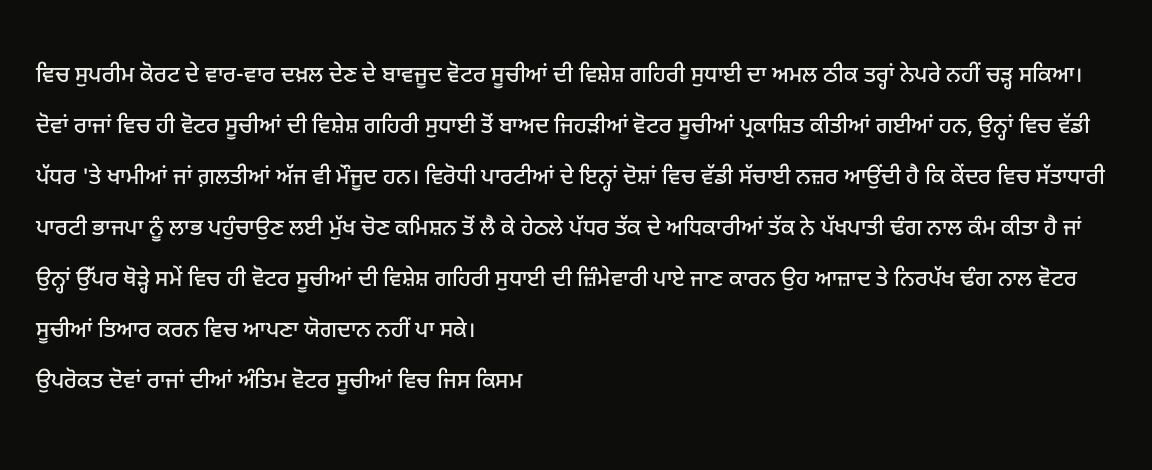ਵਿਚ ਸੁਪਰੀਮ ਕੋਰਟ ਦੇ ਵਾਰ-ਵਾਰ ਦਖ਼ਲ ਦੇਣ ਦੇ ਬਾਵਜੂਦ ਵੋਟਰ ਸੂਚੀਆਂ ਦੀ ਵਿਸ਼ੇਸ਼ ਗਹਿਰੀ ਸੁਧਾਈ ਦਾ ਅਮਲ ਠੀਕ ਤਰ੍ਹਾਂ ਨੇਪਰੇ ਨਹੀਂ ਚੜ੍ਹ ਸਕਿਆ। ਦੋਵਾਂ ਰਾਜਾਂ ਵਿਚ ਹੀ ਵੋਟਰ ਸੂਚੀਆਂ ਦੀ ਵਿਸ਼ੇਸ਼ ਗਹਿਰੀ ਸੁਧਾਈ ਤੋਂ ਬਾਅਦ ਜਿਹੜੀਆਂ ਵੋਟਰ ਸੂਚੀਆਂ ਪ੍ਰਕਾਸ਼ਿਤ ਕੀਤੀਆਂ ਗਈਆਂ ਹਨ, ਉਨ੍ਹਾਂ ਵਿਚ ਵੱਡੀ ਪੱਧਰ 'ਤੇ ਖਾਮੀਆਂ ਜਾਂ ਗ਼ਲਤੀਆਂ ਅੱਜ ਵੀ ਮੌਜੂਦ ਹਨ। ਵਿਰੋਧੀ ਪਾਰਟੀਆਂ ਦੇ ਇਨ੍ਹਾਂ ਦੋਸ਼ਾਂ ਵਿਚ ਵੱਡੀ ਸੱਚਾਈ ਨਜ਼ਰ ਆਉਂਦੀ ਹੈ ਕਿ ਕੇਂਦਰ ਵਿਚ ਸੱਤਾਧਾਰੀ ਪਾਰਟੀ ਭਾਜਪਾ ਨੂੰ ਲਾਭ ਪਹੁੰਚਾਉਣ ਲਈ ਮੁੱਖ ਚੋਣ ਕਮਿਸ਼ਨ ਤੋਂ ਲੈ ਕੇ ਹੇਠਲੇ ਪੱਧਰ ਤੱਕ ਦੇ ਅਧਿਕਾਰੀਆਂ ਤੱਕ ਨੇ ਪੱਖਪਾਤੀ ਢੰਗ ਨਾਲ ਕੰਮ ਕੀਤਾ ਹੈ ਜਾਂ ਉਨ੍ਹਾਂ ਉੱਪਰ ਥੋੜ੍ਹੇ ਸਮੇਂ ਵਿਚ ਹੀ ਵੋਟਰ ਸੂਚੀਆਂ ਦੀ ਵਿਸ਼ੇਸ਼ ਗਹਿਰੀ ਸੁਧਾਈ ਦੀ ਜ਼ਿੰਮੇਵਾਰੀ ਪਾਏ ਜਾਣ ਕਾਰਨ ਉਹ ਆਜ਼ਾਦ ਤੇ ਨਿਰਪੱਖ ਢੰਗ ਨਾਲ ਵੋਟਰ ਸੂਚੀਆਂ ਤਿਆਰ ਕਰਨ ਵਿਚ ਆਪਣਾ ਯੋਗਦਾਨ ਨਹੀਂ ਪਾ ਸਕੇ।
ਉਪਰੋਕਤ ਦੋਵਾਂ ਰਾਜਾਂ ਦੀਆਂ ਅੰਤਿਮ ਵੋਟਰ ਸੂਚੀਆਂ ਵਿਚ ਜਿਸ ਕਿਸਮ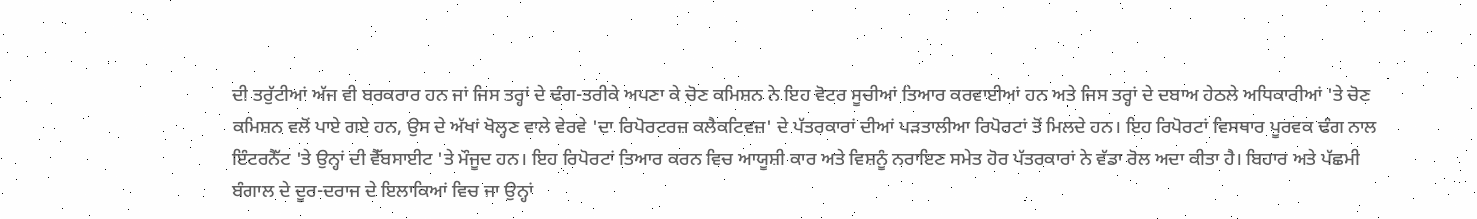ਦੀ ਤਰੁੱਟੀਆਂ ਅੱਜ ਵੀ ਬਰਕਰਾਰ ਹਨ ਜਾਂ ਜਿਸ ਤਰ੍ਹਾਂ ਦੇ ਢੰਗ-ਤਰੀਕੇ ਅਪਣਾ ਕੇ ਚੋਣ ਕਮਿਸ਼ਨ ਨੇ ਇਹ ਵੋਟਰ ਸੂਚੀਆਂ ਤਿਆਰ ਕਰਵਾਈਆਂ ਹਨ ਅਤੇ ਜਿਸ ਤਰ੍ਹਾਂ ਦੇ ਦਬਾਅ ਹੇਠਲੇ ਅਧਿਕਾਰੀਆਂ 'ਤੇ ਚੋਣ ਕਮਿਸ਼ਨ ਵਲੋਂ ਪਾਏ ਗਏ ਹਨ, ਉਸ ਦੇ ਅੱਖਾਂ ਖੋਲ੍ਹਣ ਵਾਲੇ ਵੇਰਵੇ 'ਦਾ ਰਿਪੋਰਟਰਜ਼ ਕਲੈਕਟਿਵਜ਼' ਦੇ ਪੱਤਰਕਾਰਾਂ ਦੀਆਂ ਪੜਤਾਲੀਆ ਰਿਪੋਰਟਾਂ ਤੋਂ ਮਿਲਦੇ ਹਨ। ਇਹ ਰਿਪੋਰਟਾਂ ਵਿਸਥਾਰ ਪੂਰਵਕ ਢੰਗ ਨਾਲ ਇੰਟਰਨੈੱਟ 'ਤੇ ਉਨ੍ਹਾਂ ਦੀ ਵੈੱਬਸਾਈਟ 'ਤੇ ਮੌਜੂਦ ਹਨ। ਇਹ ਰਿਪੋਰਟਾਂ ਤਿਆਰ ਕਰਨ ਵਿਚ ਆਯੂਸ਼ੀ ਕਾਰ ਅਤੇ ਵਿਸ਼ਨੂੰ ਨਰਾਇਣ ਸਮੇਤ ਹੋਰ ਪੱਤਰਕਾਰਾਂ ਨੇ ਵੱਡਾ ਰੋਲ ਅਦਾ ਕੀਤਾ ਹੈ। ਬਿਹਾਰ ਅਤੇ ਪੱਛਮੀ ਬੰਗਾਲ ਦੇ ਦੂਰ-ਦਰਾਜ ਦੇ ਇਲਾਕਿਆਂ ਵਿਚ ਜਾ ਉਨ੍ਹਾਂ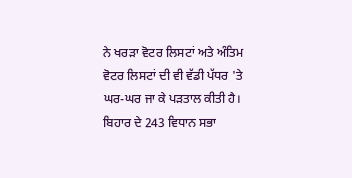ਨੇ ਖਰੜਾ ਵੋਟਰ ਲਿਸਟਾਂ ਅਤੇ ਅੰਤਿਮ ਵੋਟਰ ਲਿਸਟਾਂ ਦੀ ਵੀ ਵੱਡੀ ਪੱਧਰ 'ਤੇ ਘਰ-ਘਰ ਜਾ ਕੇ ਪੜਤਾਲ ਕੀਤੀ ਹੈ। ਬਿਹਾਰ ਦੇ 243 ਵਿਧਾਨ ਸਭਾ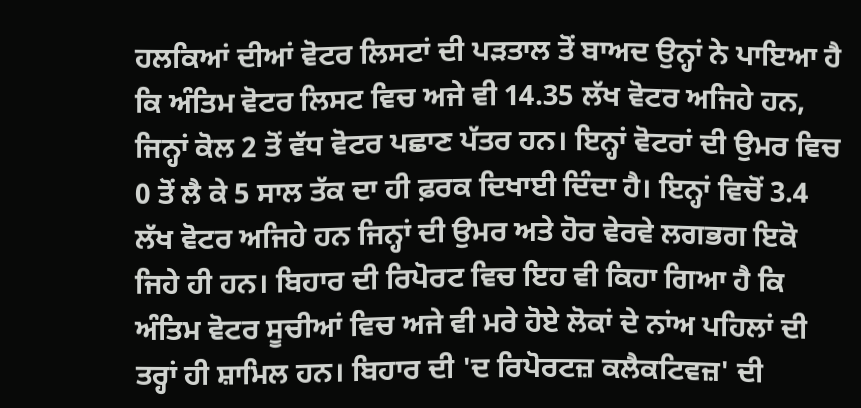ਹਲਕਿਆਂ ਦੀਆਂ ਵੋਟਰ ਲਿਸਟਾਂ ਦੀ ਪੜਤਾਲ ਤੋਂ ਬਾਅਦ ਉਨ੍ਹਾਂ ਨੇ ਪਾਇਆ ਹੈ ਕਿ ਅੰਤਿਮ ਵੋਟਰ ਲਿਸਟ ਵਿਚ ਅਜੇ ਵੀ 14.35 ਲੱਖ ਵੋਟਰ ਅਜਿਹੇ ਹਨ, ਜਿਨ੍ਹਾਂ ਕੋਲ 2 ਤੋਂ ਵੱਧ ਵੋਟਰ ਪਛਾਣ ਪੱਤਰ ਹਨ। ਇਨ੍ਹਾਂ ਵੋਟਰਾਂ ਦੀ ਉਮਰ ਵਿਚ 0 ਤੋਂ ਲੈ ਕੇ 5 ਸਾਲ ਤੱਕ ਦਾ ਹੀ ਫ਼ਰਕ ਦਿਖਾਈ ਦਿੰਦਾ ਹੈ। ਇਨ੍ਹਾਂ ਵਿਚੋਂ 3.4 ਲੱਖ ਵੋਟਰ ਅਜਿਹੇ ਹਨ ਜਿਨ੍ਹਾਂ ਦੀ ਉਮਰ ਅਤੇ ਹੋਰ ਵੇਰਵੇ ਲਗਭਗ ਇਕੋ ਜਿਹੇ ਹੀ ਹਨ। ਬਿਹਾਰ ਦੀ ਰਿਪੋਰਟ ਵਿਚ ਇਹ ਵੀ ਕਿਹਾ ਗਿਆ ਹੈ ਕਿ ਅੰਤਿਮ ਵੋਟਰ ਸੂਚੀਆਂ ਵਿਚ ਅਜੇ ਵੀ ਮਰੇ ਹੋਏ ਲੋਕਾਂ ਦੇ ਨਾਂਅ ਪਹਿਲਾਂ ਦੀ ਤਰ੍ਹਾਂ ਹੀ ਸ਼ਾਮਿਲ ਹਨ। ਬਿਹਾਰ ਦੀ 'ਦ ਰਿਪੋਰਟਜ਼ ਕਲੈਕਟਿਵਜ਼' ਦੀ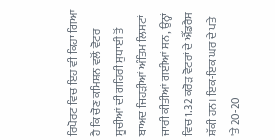ਰਿਪੋਰਟ ਵਿਚ ਇਹ ਵੀ ਕਿਹਾ ਗਿਆ ਹੈ ਕਿ ਚੋਣ ਕਮਿਸ਼ਨ ਵਲੋਂ ਵੋਟਰ ਸੂਚੀਆਂ ਦੀ ਗਹਿਰੀ ਸੁਧਾਈ ਤੋਂ ਬਾਅਦ ਜਿਹੜੀਆਂ ਅੰਤਿਮ ਲਿਸਟਾਂ ਜਾਰੀ ਕੀਤੀਆਂ ਗਈਆਂ ਸਨ, ਉਨ੍ਹਾਂ ਵਿਚ 1.32 ਕਰੋੜ ਵੋਟਰਾਂ ਦੇ ਐੱਡਰੈਸ ਸ਼ੱਕੀ ਹਨ। ਇਕ-ਇਕ ਘਰ ਦੇ ਪਤੇ 'ਤੇ 20-20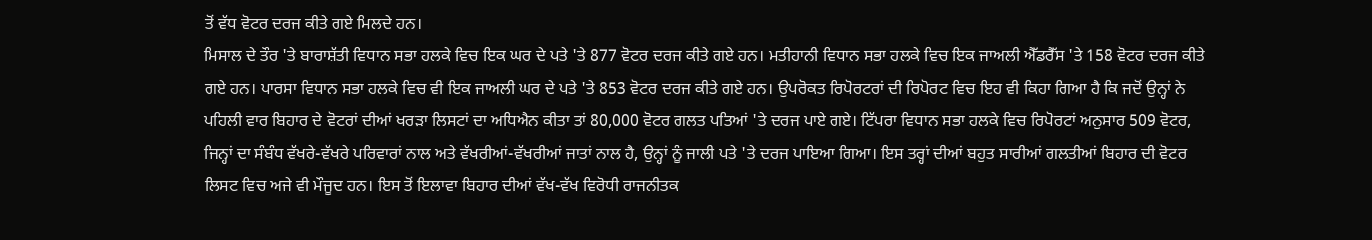ਤੋਂ ਵੱਧ ਵੋਟਰ ਦਰਜ ਕੀਤੇ ਗਏ ਮਿਲਦੇ ਹਨ।
ਮਿਸਾਲ ਦੇ ਤੌਰ 'ਤੇ ਬਾਰਾਸ਼ੱਤੀ ਵਿਧਾਨ ਸਭਾ ਹਲਕੇ ਵਿਚ ਇਕ ਘਰ ਦੇ ਪਤੇ 'ਤੇ 877 ਵੋਟਰ ਦਰਜ ਕੀਤੇ ਗਏ ਹਨ। ਮਤੀਹਾਨੀ ਵਿਧਾਨ ਸਭਾ ਹਲਕੇ ਵਿਚ ਇਕ ਜਾਅਲੀ ਐੱਡਰੈੱਸ 'ਤੇ 158 ਵੋਟਰ ਦਰਜ ਕੀਤੇ ਗਏ ਹਨ। ਪਾਰਸਾ ਵਿਧਾਨ ਸਭਾ ਹਲਕੇ ਵਿਚ ਵੀ ਇਕ ਜਾਅਲੀ ਘਰ ਦੇ ਪਤੇ 'ਤੇ 853 ਵੋਟਰ ਦਰਜ ਕੀਤੇ ਗਏ ਹਨ। ਉਪਰੋਕਤ ਰਿਪੋਰਟਰਾਂ ਦੀ ਰਿਪੋਰਟ ਵਿਚ ਇਹ ਵੀ ਕਿਹਾ ਗਿਆ ਹੈ ਕਿ ਜਦੋਂ ਉਨ੍ਹਾਂ ਨੇ ਪਹਿਲੀ ਵਾਰ ਬਿਹਾਰ ਦੇ ਵੋਟਰਾਂ ਦੀਆਂ ਖਰੜਾ ਲਿਸਟਾਂ ਦਾ ਅਧਿਐਨ ਕੀਤਾ ਤਾਂ 80,000 ਵੋਟਰ ਗਲਤ ਪਤਿਆਂ 'ਤੇ ਦਰਜ ਪਾਏ ਗਏ। ਟਿੱਪਰਾ ਵਿਧਾਨ ਸਭਾ ਹਲਕੇ ਵਿਚ ਰਿਪੋਰਟਾਂ ਅਨੁਸਾਰ 509 ਵੋਟਰ, ਜਿਨ੍ਹਾਂ ਦਾ ਸੰਬੰਧ ਵੱਖਰੇ-ਵੱਖਰੇ ਪਰਿਵਾਰਾਂ ਨਾਲ ਅਤੇ ਵੱਖਰੀਆਂ-ਵੱਖਰੀਆਂ ਜਾਤਾਂ ਨਾਲ ਹੈ, ਉਨ੍ਹਾਂ ਨੂੰ ਜਾਲੀ ਪਤੇ 'ਤੇ ਦਰਜ ਪਾਇਆ ਗਿਆ। ਇਸ ਤਰ੍ਹਾਂ ਦੀਆਂ ਬਹੁਤ ਸਾਰੀਆਂ ਗਲਤੀਆਂ ਬਿਹਾਰ ਦੀ ਵੋਟਰ ਲਿਸਟ ਵਿਚ ਅਜੇ ਵੀ ਮੌਜੂਦ ਹਨ। ਇਸ ਤੋਂ ਇਲਾਵਾ ਬਿਹਾਰ ਦੀਆਂ ਵੱਖ-ਵੱਖ ਵਿਰੋਧੀ ਰਾਜਨੀਤਕ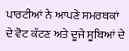ਪਾਰਟੀਆਂ ਨੇ ਆਪਣੇ ਸਮਰਥਕਾਂ ਦੇ ਵੋਟ ਕੱਟਣ ਅਤੇ ਦੂਜੇ ਸੂਬਿਆਂ ਦੇ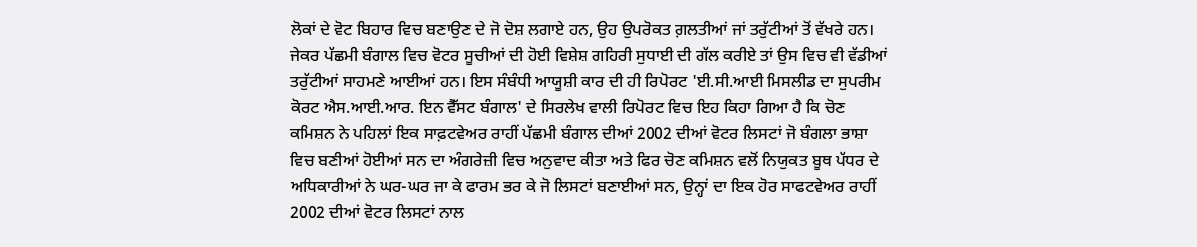ਲੋਕਾਂ ਦੇ ਵੋਟ ਬਿਹਾਰ ਵਿਚ ਬਣਾਉਣ ਦੇ ਜੋ ਦੋਸ਼ ਲਗਾਏ ਹਨ, ਉਹ ਉਪਰੋਕਤ ਗ਼ਲਤੀਆਂ ਜਾਂ ਤਰੁੱਟੀਆਂ ਤੋਂ ਵੱਖਰੇ ਹਨ।
ਜੇਕਰ ਪੱਛਮੀ ਬੰਗਾਲ ਵਿਚ ਵੋਟਰ ਸੂਚੀਆਂ ਦੀ ਹੋਈ ਵਿਸ਼ੇਸ਼ ਗਹਿਰੀ ਸੁਧਾਈ ਦੀ ਗੱਲ ਕਰੀਏ ਤਾਂ ਉਸ ਵਿਚ ਵੀ ਵੱਡੀਆਂ ਤਰੁੱਟੀਆਂ ਸਾਹਮਣੇ ਆਈਆਂ ਹਨ। ਇਸ ਸੰਬੰਧੀ ਆਯੂਸ਼ੀ ਕਾਰ ਦੀ ਹੀ ਰਿਪੋਰਟ 'ਈ.ਸੀ.ਆਈ ਮਿਸਲੀਡ ਦਾ ਸੁਪਰੀਮ ਕੋਰਟ ਐਸ.ਆਈ.ਆਰ. ਇਨ ਵੈੱਸਟ ਬੰਗਾਲ' ਦੇ ਸਿਰਲੇਖ ਵਾਲੀ ਰਿਪੋਰਟ ਵਿਚ ਇਹ ਕਿਹਾ ਗਿਆ ਹੈ ਕਿ ਚੋਣ ਕਮਿਸ਼ਨ ਨੇ ਪਹਿਲਾਂ ਇਕ ਸਾਫ਼ਟਵੇਅਰ ਰਾਹੀਂ ਪੱਛਮੀ ਬੰਗਾਲ ਦੀਆਂ 2002 ਦੀਆਂ ਵੋਟਰ ਲਿਸਟਾਂ ਜੋ ਬੰਗਲਾ ਭਾਸ਼ਾ ਵਿਚ ਬਣੀਆਂ ਹੋਈਆਂ ਸਨ ਦਾ ਅੰਗਰੇਜ਼ੀ ਵਿਚ ਅਨੁਵਾਦ ਕੀਤਾ ਅਤੇ ਫਿਰ ਚੋਣ ਕਮਿਸ਼ਨ ਵਲੋਂ ਨਿਯੁਕਤ ਬੂਥ ਪੱਧਰ ਦੇ ਅਧਿਕਾਰੀਆਂ ਨੇ ਘਰ-ਘਰ ਜਾ ਕੇ ਫਾਰਮ ਭਰ ਕੇ ਜੋ ਲਿਸਟਾਂ ਬਣਾਈਆਂ ਸਨ, ਉਨ੍ਹਾਂ ਦਾ ਇਕ ਹੋਰ ਸਾਫਟਵੇਅਰ ਰਾਹੀਂ 2002 ਦੀਆਂ ਵੋਟਰ ਲਿਸਟਾਂ ਨਾਲ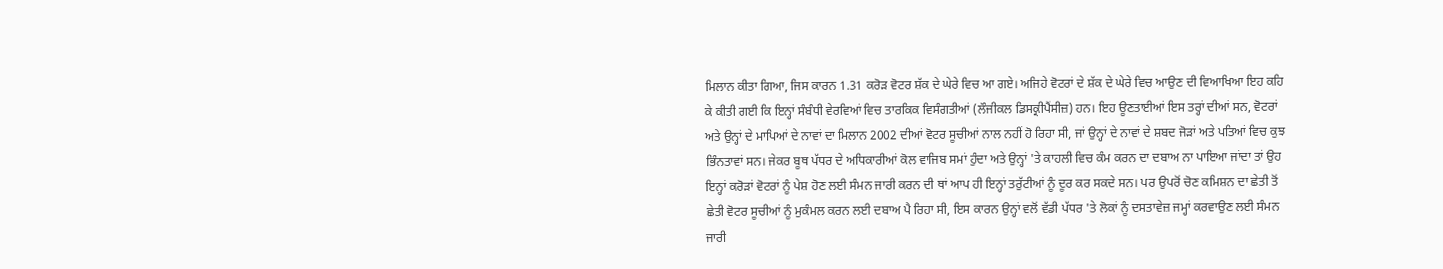ਮਿਲਾਨ ਕੀਤਾ ਗਿਆ, ਜਿਸ ਕਾਰਨ 1.31 ਕਰੋੜ ਵੋਟਰ ਸ਼ੱਕ ਦੇ ਘੇਰੇ ਵਿਚ ਆ ਗਏ। ਅਜਿਹੇ ਵੋਟਰਾਂ ਦੇ ਸ਼ੱਕ ਦੇ ਘੇਰੇ ਵਿਚ ਆਉਣ ਦੀ ਵਿਆਖਿਆ ਇਹ ਕਹਿ ਕੇ ਕੀਤੀ ਗਈ ਕਿ ਇਨ੍ਹਾਂ ਸੰਬੰਧੀ ਵੇਰਵਿਆਂ ਵਿਚ ਤਾਰਕਿਕ ਵਿਸੰਗਤੀਆਂ (ਲੌਜੀਕਲ ਡਿਸਕ੍ਰੀਪੈਂਸੀਜ਼) ਹਨ। ਇਹ ਊਣਤਾਈਆਂ ਇਸ ਤਰ੍ਹਾਂ ਦੀਆਂ ਸਨ, ਵੋਟਰਾਂ ਅਤੇ ਉਨ੍ਹਾਂ ਦੇ ਮਾਪਿਆਂ ਦੇ ਨਾਵਾਂ ਦਾ ਮਿਲਾਨ 2002 ਦੀਆਂ ਵੋਟਰ ਸੂਚੀਆਂ ਨਾਲ ਨਹੀਂ ਹੋ ਰਿਹਾ ਸੀ, ਜਾਂ ਉਨ੍ਹਾਂ ਦੇ ਨਾਵਾਂ ਦੇ ਸ਼ਬਦ ਜੋੜਾਂ ਅਤੇ ਪਤਿਆਂ ਵਿਚ ਕੁਝ ਭਿੰਨਤਾਵਾਂ ਸਨ। ਜੇਕਰ ਬੂਥ ਪੱਧਰ ਦੇ ਅਧਿਕਾਰੀਆਂ ਕੋਲ ਵਾਜਿਬ ਸਮਾਂ ਹੁੰਦਾ ਅਤੇ ਉਨ੍ਹਾਂ 'ਤੇ ਕਾਹਲੀ ਵਿਚ ਕੰਮ ਕਰਨ ਦਾ ਦਬਾਅ ਨਾ ਪਾਇਆ ਜਾਂਦਾ ਤਾਂ ਉਹ ਇਨ੍ਹਾਂ ਕਰੋੜਾਂ ਵੋਟਰਾਂ ਨੂੰ ਪੇਸ਼ ਹੋਣ ਲਈ ਸੰਮਨ ਜਾਰੀ ਕਰਨ ਦੀ ਥਾਂ ਆਪ ਹੀ ਇਨ੍ਹਾਂ ਤਰੁੱਟੀਆਂ ਨੂੰ ਦੂਰ ਕਰ ਸਕਦੇ ਸਨ। ਪਰ ਉਪਰੋਂ ਚੋਣ ਕਮਿਸ਼ਨ ਦਾ ਛੇਤੀ ਤੋਂ ਛੇਤੀ ਵੋਟਰ ਸੂਚੀਆਂ ਨੂੰ ਮੁਕੰਮਲ ਕਰਨ ਲਈ ਦਬਾਅ ਪੈ ਰਿਹਾ ਸੀ, ਇਸ ਕਾਰਨ ਉਨ੍ਹਾਂ ਵਲੋਂ ਵੱਡੀ ਪੱਧਰ 'ਤੇ ਲੋਕਾਂ ਨੂੰ ਦਸਤਾਵੇਜ਼ ਜਮ੍ਹਾਂ ਕਰਵਾਉਣ ਲਈ ਸੰਮਨ ਜਾਰੀ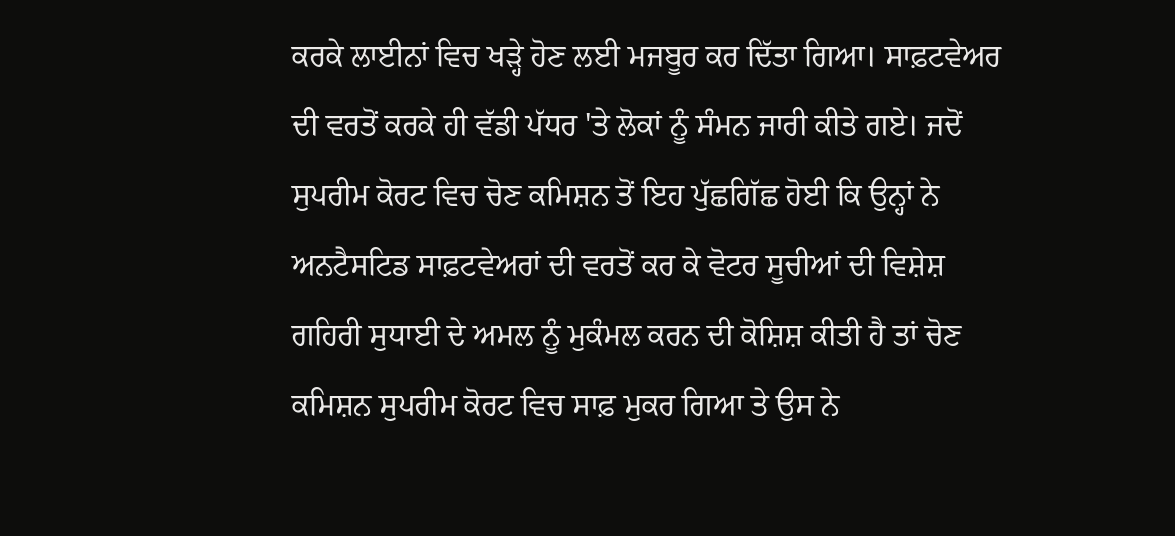ਕਰਕੇ ਲਾਈਨਾਂ ਵਿਚ ਖੜ੍ਹੇ ਹੋਣ ਲਈ ਮਜਬੂਰ ਕਰ ਦਿੱਤਾ ਗਿਆ। ਸਾਫ਼ਟਵੇਅਰ ਦੀ ਵਰਤੋਂ ਕਰਕੇ ਹੀ ਵੱਡੀ ਪੱਧਰ 'ਤੇ ਲੋਕਾਂ ਨੂੰ ਸੰਮਨ ਜਾਰੀ ਕੀਤੇ ਗਏ। ਜਦੋਂ ਸੁਪਰੀਮ ਕੋਰਟ ਵਿਚ ਚੋਣ ਕਮਿਸ਼ਨ ਤੋਂ ਇਹ ਪੁੱਛਗਿੱਛ ਹੋਈ ਕਿ ਉਨ੍ਹਾਂ ਨੇ ਅਨਟੈਸਟਿਡ ਸਾਫ਼ਟਵੇਅਰਾਂ ਦੀ ਵਰਤੋਂ ਕਰ ਕੇ ਵੋਟਰ ਸੂਚੀਆਂ ਦੀ ਵਿਸ਼ੇਸ਼ ਗਹਿਰੀ ਸੁਧਾਈ ਦੇ ਅਮਲ ਨੂੰ ਮੁਕੰਮਲ ਕਰਨ ਦੀ ਕੋਸ਼ਿਸ਼ ਕੀਤੀ ਹੈ ਤਾਂ ਚੋਣ ਕਮਿਸ਼ਨ ਸੁਪਰੀਮ ਕੋਰਟ ਵਿਚ ਸਾਫ਼ ਮੁਕਰ ਗਿਆ ਤੇ ਉਸ ਨੇ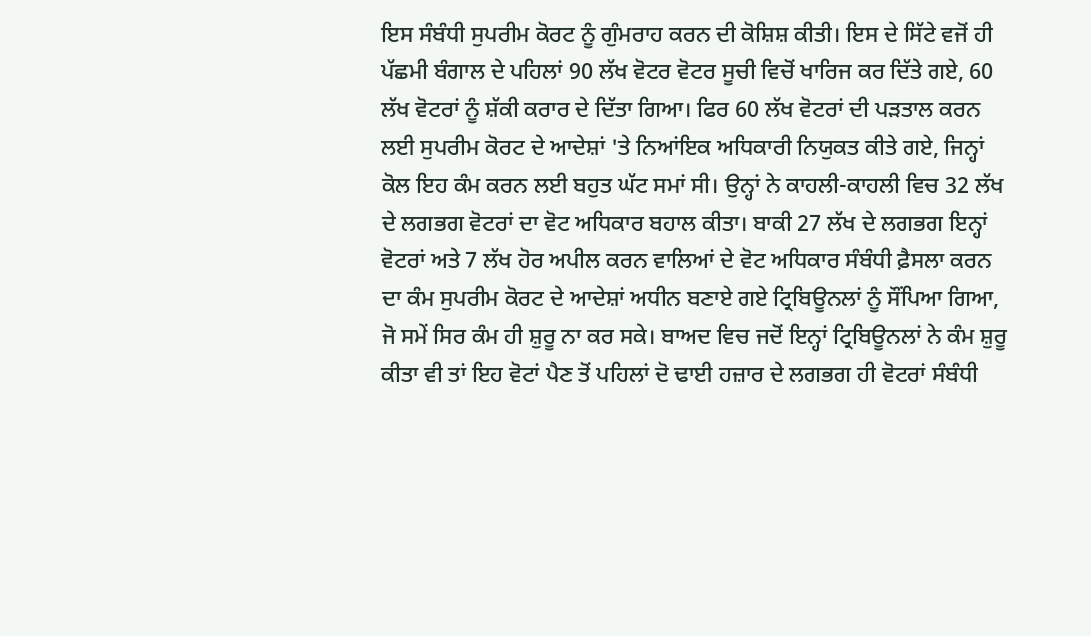ਇਸ ਸੰਬੰਧੀ ਸੁਪਰੀਮ ਕੋਰਟ ਨੂੰ ਗੁੰਮਰਾਹ ਕਰਨ ਦੀ ਕੋਸ਼ਿਸ਼ ਕੀਤੀ। ਇਸ ਦੇ ਸਿੱਟੇ ਵਜੋਂ ਹੀ ਪੱਛਮੀ ਬੰਗਾਲ ਦੇ ਪਹਿਲਾਂ 90 ਲੱਖ ਵੋਟਰ ਵੋਟਰ ਸੂਚੀ ਵਿਚੋਂ ਖਾਰਿਜ ਕਰ ਦਿੱਤੇ ਗਏ, 60 ਲੱਖ ਵੋਟਰਾਂ ਨੂੰ ਸ਼ੱਕੀ ਕਰਾਰ ਦੇ ਦਿੱਤਾ ਗਿਆ। ਫਿਰ 60 ਲੱਖ ਵੋਟਰਾਂ ਦੀ ਪੜਤਾਲ ਕਰਨ ਲਈ ਸੁਪਰੀਮ ਕੋਰਟ ਦੇ ਆਦੇਸ਼ਾਂ 'ਤੇ ਨਿਆਂਇਕ ਅਧਿਕਾਰੀ ਨਿਯੁਕਤ ਕੀਤੇ ਗਏ, ਜਿਨ੍ਹਾਂ ਕੋਲ ਇਹ ਕੰਮ ਕਰਨ ਲਈ ਬਹੁਤ ਘੱਟ ਸਮਾਂ ਸੀ। ਉਨ੍ਹਾਂ ਨੇ ਕਾਹਲੀ-ਕਾਹਲੀ ਵਿਚ 32 ਲੱਖ ਦੇ ਲਗਭਗ ਵੋਟਰਾਂ ਦਾ ਵੋਟ ਅਧਿਕਾਰ ਬਹਾਲ ਕੀਤਾ। ਬਾਕੀ 27 ਲੱਖ ਦੇ ਲਗਭਗ ਇਨ੍ਹਾਂ ਵੋਟਰਾਂ ਅਤੇ 7 ਲੱਖ ਹੋਰ ਅਪੀਲ ਕਰਨ ਵਾਲਿਆਂ ਦੇ ਵੋਟ ਅਧਿਕਾਰ ਸੰਬੰਧੀ ਫ਼ੈਸਲਾ ਕਰਨ ਦਾ ਕੰਮ ਸੁਪਰੀਮ ਕੋਰਟ ਦੇ ਆਦੇਸ਼ਾਂ ਅਧੀਨ ਬਣਾਏ ਗਏ ਟ੍ਰਿਬਿਊਨਲਾਂ ਨੂੰ ਸੌਂਪਿਆ ਗਿਆ, ਜੋ ਸਮੇਂ ਸਿਰ ਕੰਮ ਹੀ ਸ਼ੁਰੂ ਨਾ ਕਰ ਸਕੇ। ਬਾਅਦ ਵਿਚ ਜਦੋਂ ਇਨ੍ਹਾਂ ਟ੍ਰਿਬਿਊਨਲਾਂ ਨੇ ਕੰਮ ਸ਼ੁਰੂ ਕੀਤਾ ਵੀ ਤਾਂ ਇਹ ਵੋਟਾਂ ਪੈਣ ਤੋਂ ਪਹਿਲਾਂ ਦੋ ਢਾਈ ਹਜ਼ਾਰ ਦੇ ਲਗਭਗ ਹੀ ਵੋਟਰਾਂ ਸੰਬੰਧੀ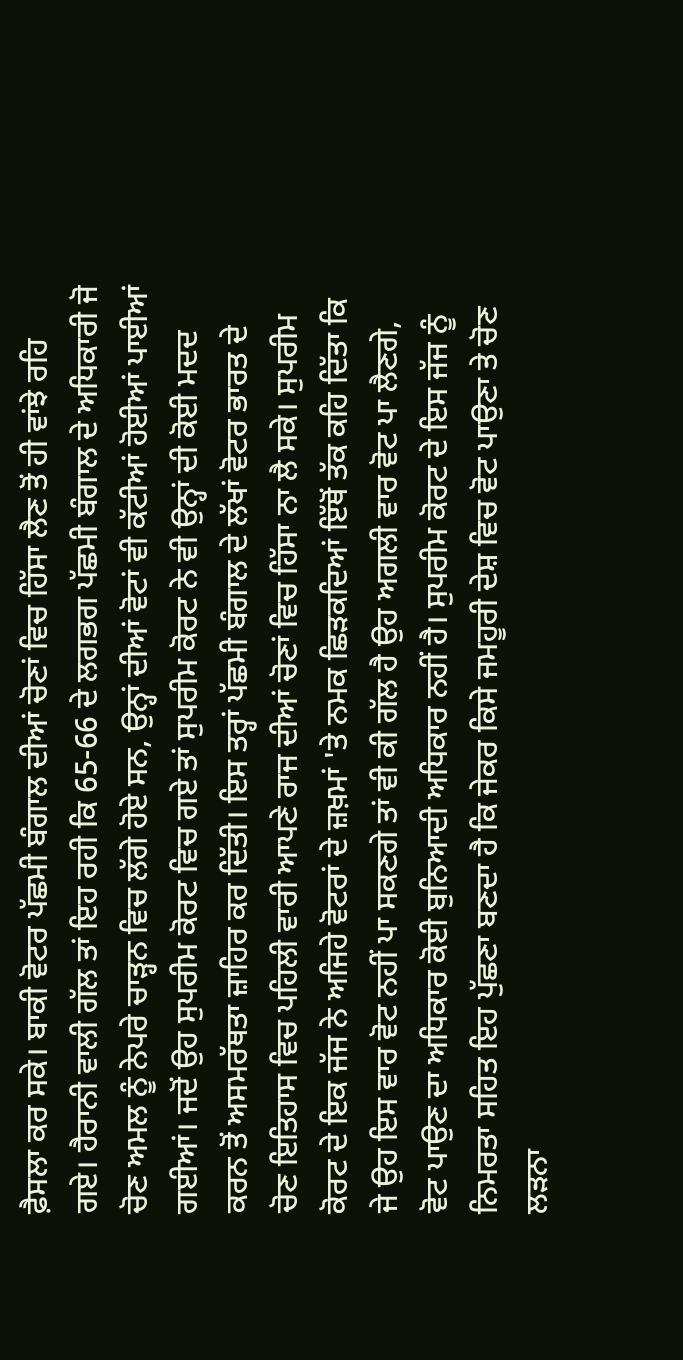ਫ਼ੈਸਲਾ ਕਰ ਸਕੇ। ਬਾਕੀ ਵੋਟਰ ਪੱਛਮੀ ਬੰਗਾਲ ਦੀਆਂ ਚੋਣਾਂ ਵਿਚ ਹਿੱਸਾ ਲੈਣ ਤੋਂ ਹੀ ਵਾਂਝੇ ਰਹਿ ਗਏ। ਹੈਰਾਨੀ ਵਾਲੀ ਗੱਲ ਤਾਂ ਇਹ ਰਹੀ ਕਿ 65-66 ਦੇ ਲਗਭਗ ਪੱਛਮੀ ਬੰਗਾਲ ਦੇ ਅਧਿਕਾਰੀ ਜੋ ਚੋਣ ਅਮਲ ਨੂੰ ਨੇਪਰੇ ਚਾੜ੍ਹਨ ਵਿਚ ਲੱਗੇ ਹੋਏ ਸਨ, ਉਨ੍ਹਾਂ ਦੀਆਂ ਵੋਟਾਂ ਵੀ ਕੱਟੀਆਂ ਹੋਈਆਂ ਪਾਈਆਂ ਗਈਆਂ। ਜਦੋਂ ਉਹ ਸੁਪਰੀਮ ਕੋਰਟ ਵਿਚ ਗਏ ਤਾਂ ਸੁਪਰੀਮ ਕੋਰਟ ਨੇ ਵੀ ਉਨ੍ਹਾਂ ਦੀ ਕੋਈ ਮਦਦ ਕਰਨ ਤੋਂ ਅਸਮਰੱਥਤਾ ਜ਼ਾਹਿਰ ਕਰ ਦਿੱਤੀ। ਇਸ ਤਰ੍ਹਾਂ ਪੱਛਮੀ ਬੰਗਾਲ ਦੇ ਲੱਖਾਂ ਵੋਟਰ ਭਾਰਤ ਦੇ ਚੋਣ ਇਤਿਹਾਸ ਵਿਚ ਪਹਿਲੀ ਵਾਰੀ ਆਪਣੇ ਰਾਜ ਦੀਆਂ ਚੋਣਾਂ ਵਿਚ ਹਿੱਸਾ ਨਾ ਲੈ ਸਕੇ। ਸੁਪਰੀਮ ਕੋਰਟ ਦੇ ਇਕ ਜੱਜ ਨੇ ਅਜਿਹੇ ਵੋਟਰਾਂ ਦੇ ਜ਼ਖ਼ਮਾਂ 'ਤੇ ਨਮਕ ਛਿੜਕਦਿਆਂ ਇੱਥੋਂ ਤੱਕ ਕਹਿ ਦਿੱਤਾ ਕਿ ਜੇ ਉਹ ਇਸ ਵਾਰ ਵੋਟ ਨਹੀਂ ਪਾ ਸਕਣਗੇ ਤਾਂ ਵੀ ਕੀ ਗੱਲ ਹੈ ਉਹ ਅਗਲੀ ਵਾਰ ਵੋਟ ਪਾ ਲੈਣਗੇ, ਵੋਟ ਪਾਉਣ ਦਾ ਅਧਿਕਾਰ ਕੋਈ ਬੁਨਿਆਦੀ ਅਧਿਕਾਰ ਨਹੀਂ ਹੈ। ਸੁਪਰੀਮ ਕੋਰਟ ਦੇ ਇਸ ਜੱਜ ਨੂੰ ਨਿਮਰਤਾ ਸਹਿਤ ਇਹ ਪੁੱਛਣਾ ਬਣਦਾ ਹੈ ਕਿ ਜੇਕਰ ਕਿਸੇ ਜਮਹੂਰੀ ਦੇਸ਼ ਵਿਚ ਵੋਟ ਪਾਉਣਾ ਤੇ ਚੋਣ ਲੜਨਾ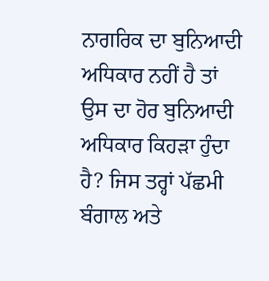ਨਾਗਰਿਕ ਦਾ ਬੁਨਿਆਦੀ ਅਧਿਕਾਰ ਨਹੀਂ ਹੈ ਤਾਂ ਉਸ ਦਾ ਹੋਰ ਬੁਨਿਆਦੀ ਅਧਿਕਾਰ ਕਿਹੜਾ ਹੁੰਦਾ ਹੈ? ਜਿਸ ਤਰ੍ਹਾਂ ਪੱਛਮੀ ਬੰਗਾਲ ਅਤੇ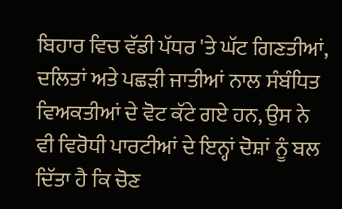ਬਿਹਾਰ ਵਿਚ ਵੱਡੀ ਪੱਧਰ 'ਤੇ ਘੱਟ ਗਿਣਤੀਆਂ, ਦਲਿਤਾਂ ਅਤੇ ਪਛੜੀ ਜਾਤੀਆਂ ਨਾਲ ਸੰਬੰਧਿਤ ਵਿਅਕਤੀਆਂ ਦੇ ਵੋਟ ਕੱਟੇ ਗਏ ਹਨ, ਉਸ ਨੇ ਵੀ ਵਿਰੋਧੀ ਪਾਰਟੀਆਂ ਦੇ ਇਨ੍ਹਾਂ ਦੋਸ਼ਾਂ ਨੂੰ ਬਲ ਦਿੱਤਾ ਹੈ ਕਿ ਚੋਣ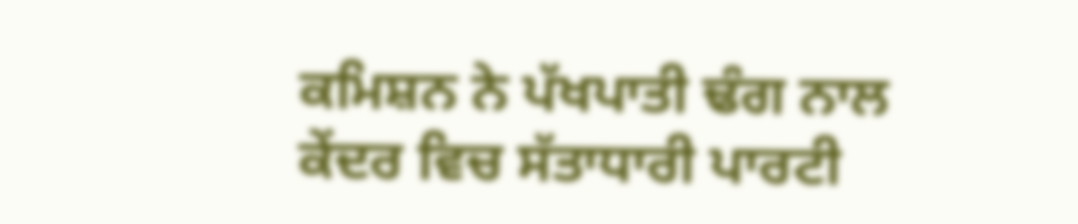ਕਮਿਸ਼ਨ ਨੇ ਪੱਖਪਾਤੀ ਢੰਗ ਨਾਲ ਕੇਂਦਰ ਵਿਚ ਸੱਤਾਧਾਰੀ ਪਾਰਟੀ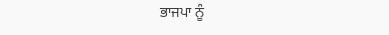ਭਾਜਪਾ ਨੂੰ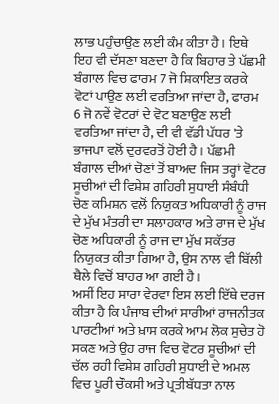ਲਾਭ ਪਹੁੰਚਾਉਣ ਲਈ ਕੰਮ ਕੀਤਾ ਹੈ। ਇਥੇ ਇਹ ਵੀ ਦੱਸਣਾ ਬਣਦਾ ਹੈ ਕਿ ਬਿਹਾਰ ਤੇ ਪੱਛਮੀ ਬੰਗਾਲ ਵਿਚ ਫਾਰਮ 7 ਜੋ ਸ਼ਿਕਾਇਤ ਕਰਕੇ ਵੋਟਾਂ ਪਾਉਣ ਲਈ ਵਰਤਿਆ ਜਾਂਦਾ ਹੈ, ਫਾਰਮ 6 ਜੋ ਨਵੇਂ ਵੋਟਰਾਂ ਦੇ ਵੋਟ ਬਣਾਉਣ ਲਈ ਵਰਤਿਆ ਜਾਂਦਾ ਹੈ, ਦੀ ਵੀ ਵੱਡੀ ਪੱਧਰ 'ਤੇ ਭਾਜਪਾ ਵਲੋਂ ਦੁਰਵਰਤੋਂ ਹੋਈ ਹੈ। ਪੱਛਮੀ ਬੰਗਾਲ ਦੀਆਂ ਚੋਣਾਂ ਤੋਂ ਬਾਅਦ ਜਿਸ ਤਰ੍ਹਾਂ ਵੋਟਰ ਸੂਚੀਆਂ ਦੀ ਵਿਸ਼ੇਸ਼ ਗਹਿਰੀ ਸੁਧਾਈ ਸੰਬੰਧੀ ਚੋਣ ਕਮਿਸ਼ਨ ਵਲੋਂ ਨਿਯੁਕਤ ਅਧਿਕਾਰੀ ਨੂੰ ਰਾਜ ਦੇ ਮੁੱਖ ਮੰਤਰੀ ਦਾ ਸਲਾਹਕਾਰ ਅਤੇ ਰਾਜ ਦੇ ਮੁੱਖ ਚੋਣ ਅਧਿਕਾਰੀ ਨੂੰ ਰਾਜ ਦਾ ਮੁੱਖ ਸਕੱਤਰ ਨਿਯੁਕਤ ਕੀਤਾ ਗਿਆ ਹੈ, ਉਸ ਨਾਲ ਵੀ ਬਿੱਲੀ ਥੈਲੇ ਵਿਚੋਂ ਬਾਹਰ ਆ ਗਈ ਹੈ।
ਅਸੀਂ ਇਹ ਸਾਰਾ ਵੇਰਵਾ ਇਸ ਲਈ ਇੱਥੇ ਦਰਜ ਕੀਤਾ ਹੈ ਕਿ ਪੰਜਾਬ ਦੀਆਂ ਸਾਰੀਆਂ ਰਾਜਨੀਤਕ ਪਾਰਟੀਆਂ ਅਤੇ ਖ਼ਾਸ ਕਰਕੇ ਆਮ ਲੋਕ ਸੁਚੇਤ ਹੋ ਸਕਣ ਅਤੇ ਉਹ ਰਾਜ ਵਿਚ ਵੋਟਰ ਸੂਚੀਆਂ ਦੀ ਚੱਲ ਰਹੀ ਵਿਸ਼ੇਸ਼ ਗਹਿਰੀ ਸੁਧਾਈ ਦੇ ਅਮਲ ਵਿਚ ਪੂਰੀ ਚੌਕਸੀ ਅਤੇ ਪ੍ਰਤੀਬੱਧਤਾ ਨਾਲ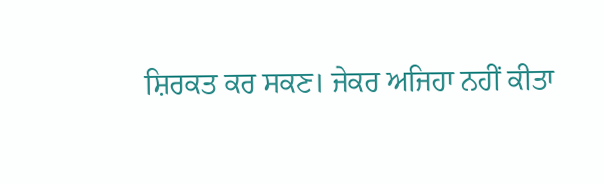ਸ਼ਿਰਕਤ ਕਰ ਸਕਣ। ਜੇਕਰ ਅਜਿਹਾ ਨਹੀਂ ਕੀਤਾ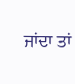ਜਾਂਦਾ ਤਾਂ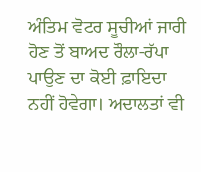ਅੰਤਿਮ ਵੋਟਰ ਸੂਚੀਆਂ ਜਾਰੀ ਹੋਣ ਤੋਂ ਬਾਅਦ ਰੌਲਾ-ਰੱਪਾ ਪਾਉਣ ਦਾ ਕੋਈ ਫ਼ਾਇਦਾ ਨਹੀਂ ਹੋਵੇਗਾ। ਅਦਾਲਤਾਂ ਵੀ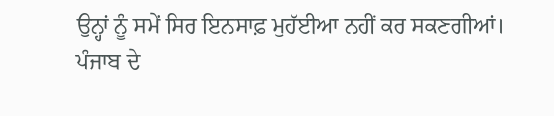ਉਨ੍ਹਾਂ ਨੂੰ ਸਮੇਂ ਸਿਰ ਇਨਸਾਫ਼ ਮੁਹੱਈਆ ਨਹੀਂ ਕਰ ਸਕਣਗੀਆਂ।
ਪੰਜਾਬ ਦੇ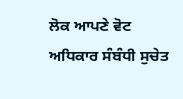ਲੋਕ ਆਪਣੇ ਵੋਟ ਅਧਿਕਾਰ ਸੰਬੰਧੀ ਸੁਚੇਤ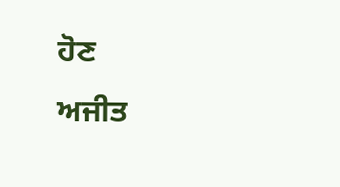ਹੋਣ
ਅਜੀਤ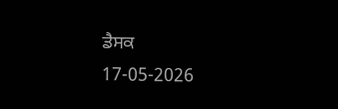ਡੈਸਕ
17-05-2026